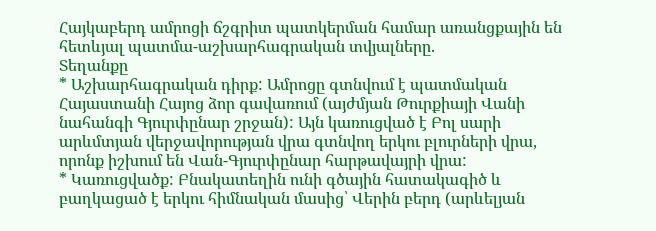Հայկաբերդ ամրոցի ճշգրիտ պատկերման համար առանցքային են հետևյալ պատմա-աշխարհագրական տվյալները.
Տեղանքը
* Աշխարհագրական դիրք: Ամրոցը գտնվում է պատմական Հայաստանի Հայոց ձոր գավառում (այժմյան Թուրքիայի Վանի նահանգի Գյուրփընար շրջան): Այն կառուցված է Բոլ սարի արևմտյան վերջավորության վրա գտնվող երկու բլուրների վրա, որոնք իշխում են Վան-Գյուրփընար հարթավայրի վրա:
* Կառուցվածք: Բնակատեղին ունի գծային հատակագիծ և բաղկացած է երկու հիմնական մասից՝ Վերին բերդ (արևելյան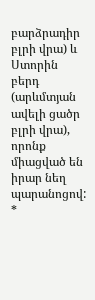բարձրադիր բլրի վրա) և Ստորին բերդ (արևմտյան ավելի ցածր բլրի վրա), որոնք միացված են իրար նեղ պարանոցով:
*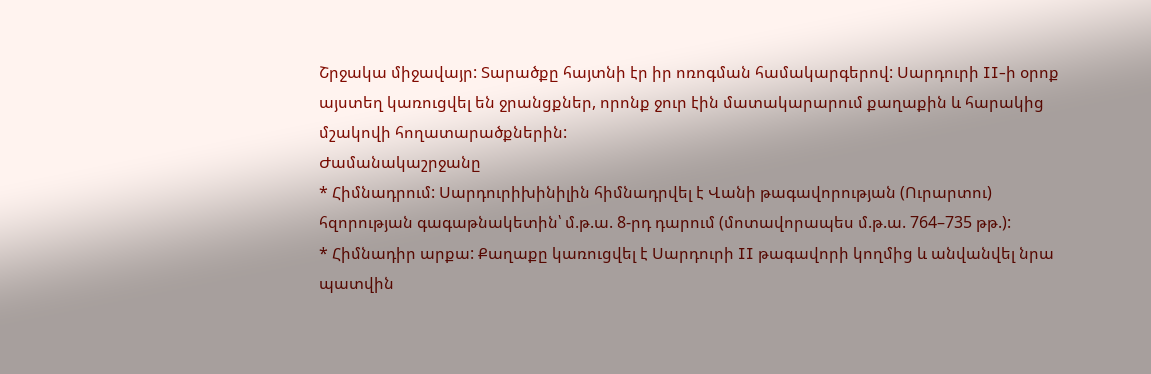Շրջակա միջավայր: Տարածքը հայտնի էր իր ոռոգման համակարգերով: Սարդուրի II-ի օրոք այստեղ կառուցվել են ջրանցքներ, որոնք ջուր էին մատակարարում քաղաքին և հարակից մշակովի հողատարածքներին:
Ժամանակաշրջանը
* Հիմնադրում: Սարդուրիխինիլին հիմնադրվել է Վանի թագավորության (Ուրարտու) հզորության գագաթնակետին՝ մ.թ.ա. 8-րդ դարում (մոտավորապես մ.թ.ա. 764–735 թթ.):
* Հիմնադիր արքա: Քաղաքը կառուցվել է Սարդուրի II թագավորի կողմից և անվանվել նրա պատվին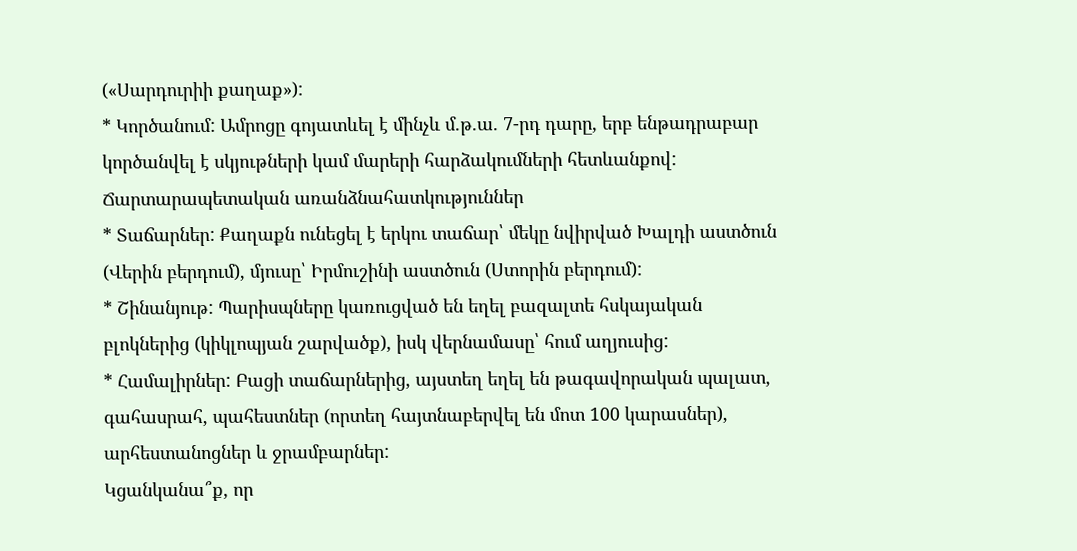(«Սարդուրիի քաղաք»):
* Կործանում: Ամրոցը գոյատևել է մինչև մ.թ.ա. 7-րդ դարը, երբ ենթադրաբար կործանվել է սկյութների կամ մարերի հարձակումների հետևանքով:
Ճարտարապետական առանձնահատկություններ
* Տաճարներ: Քաղաքն ունեցել է երկու տաճար՝ մեկը նվիրված Խալդի աստծուն (Վերին բերդում), մյուսը՝ Իրմուշինի աստծուն (Ստորին բերդում):
* Շինանյութ: Պարիսպները կառուցված են եղել բազալտե հսկայական բլոկներից (կիկլոպյան շարվածք), իսկ վերնամասը՝ հում աղյուսից:
* Համալիրներ: Բացի տաճարներից, այստեղ եղել են թագավորական պալատ, գահասրահ, պահեստներ (որտեղ հայտնաբերվել են մոտ 100 կարասներ), արհեստանոցներ և ջրամբարներ:
Կցանկանա՞ք, որ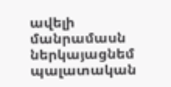ավելի մանրամասն ներկայացնեմ պալատական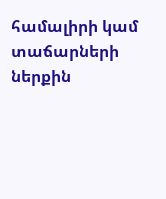համալիրի կամ տաճարների ներքին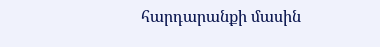հարդարանքի մասին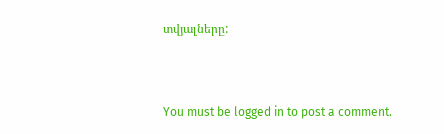տվյալները:



You must be logged in to post a comment.